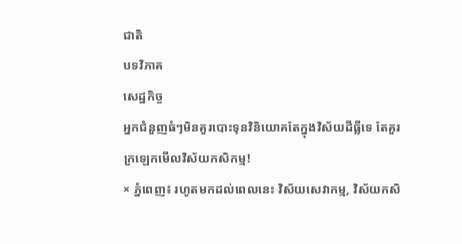ជាតិ
បទវិភាគ
សេដ្ឋកិច្ច
អ្នកជំនួញធំៗមិនគួរបោះទុនវិនិយោគតែក្នុងវិស័យដីធ្លីទេ តែគួរក្រឡេកមើលវិស័យកសិកម្ម!
× ភ្នំពេញ៖ រហូតមកដល់ពេលនេះ វិស័យសេវាកម្ម, វិស័យកសិ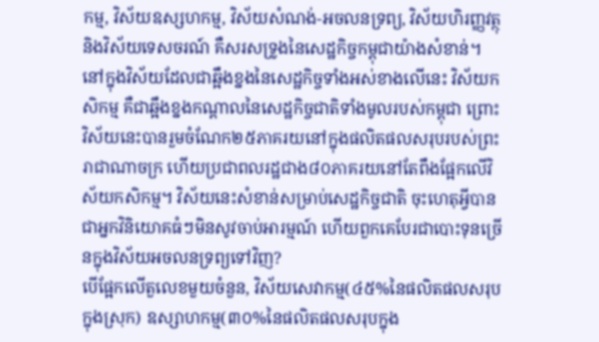កម្ម, វិស័យឧស្សហកម្ម, វិស័យសំណង់-អចលនទ្រព្យ, វិស័យហិរញ្ញវត្ថុ និងវិស័យទេសចរណ៍ គឺសរសទ្រូងនៃសេដ្ឋកិច្ចកម្ពុជាយ៉ាងសំខាន់។ នៅក្នុងវិស័យដែលជាឆ្អឹងខ្នងនៃសេដ្ឋកិច្ចទាំងអស់ខាងលើនេះ វិស័យកសិកម្ម គឺជាឆ្អឹងខ្នងកណ្តាលនៃសេដ្ឋកិច្ចជាតិទាំងមូលរបស់កម្ពុជា ព្រោះ វិស័យនេះបានរួមចំណែក២៥ភាគរយនៅក្នុងផលិតផលសរុបរបស់ព្រះរាជាណាចក្រ ហើយប្រជាពលរដ្ឋជាង៨០ភាគរយនៅតែពឹងផ្អែកលើវិស័យកសិកម្ម។ វិស័យនេះសំខាន់សម្រាប់សេដ្ឋកិច្ចជាតិ ចុះហេតុអ្វីបានជាអ្នកវិនិយោគធំៗមិនសូវចាប់អារម្មណ៍ ហើយពួកគេបែរជាបោះទុនច្រើនក្នុងវិស័យអចលនទ្រព្យទៅវិញ?
បើផ្អែកលើតួលេខមួយចំនួន, វិស័យសេវាកម្ម(៤៥%នៃផលិតផលសរុបក្នុងស្រុក) ឧស្សាហកម្ម(៣០%នៃផលិតផលសរុបក្នុង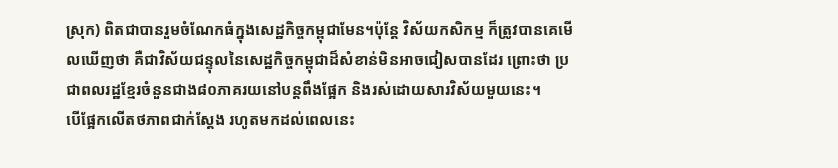ស្រុក) ពិតជាបានរួមចំណែកធំក្នុងសេដ្ឋកិច្ចកម្ពុជាមែន។ប៉ុន្តែ វិស័យកសិកម្ម ក៏ត្រូវបានគេមើលឃើញថា គឺជាវិស័យជន្ទុលនៃសេដ្ឋកិច្ចកម្ពុជាដ៏សំខាន់មិនអាចជៀសបានដែរ ព្រោះថា ប្រជាពលរដ្ឋខ្មែរចំនួនជាង៨០ភាគរយនៅបន្តពឹងផ្អែក និងរស់ដោយសារវិស័យមួយនេះ។
បើផ្អែកលើតថភាពជាក់ស្តែង រហូតមកដល់ពេលនេះ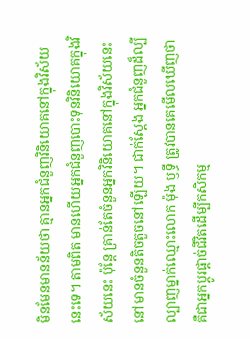មិនមែនមានន័យថា គ្មានអ្នកជំនួញវិនិយោគនៅក្នុងវិស័យនេះទេ។ តាមពិត មានហើយអ្នកជំនួញបោះទុនវិនិយោគក្នុងវិស័យនេះ ប៉ុន្តែ គ្រាន់តែចំនួនអ្នកវិនិយោគនៅក្នុងវិស័យនេះ នៅមានចំនួនតិចតួចនៅឡើយ។ ជាក់ស្តែង អ្នកជំនួញដ៏ល្បីល្បាញម្នាក់ឈ្មោះលោក ម៉ុង ឫទ្ធី ត្រូវបានគេមើលឃើញថា គឺជាអ្នកប្តូរផ្តាច់ជីវិតដើម្បីកសិកម្ម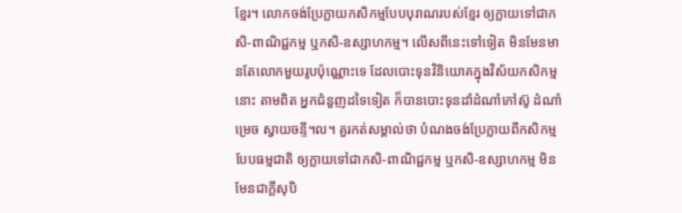ខ្មែរ។ លោកចង់ប្រែក្លាយកសិកម្មបែបបុរាណរបស់ខ្មែរ ឲ្យក្លាយទៅជាកសិ-ពាណិជ្ជកម្ម ឬកសិ-ឧស្សាហកម្ម។ លើសពីនេះទៅទៀត មិនមែនមានតែលោកមួយរូបប៉ុណ្ណោះទេ ដែលបោះទុនវិនិយោគក្នុងវិស័យកសិកម្មនោះ តាមពិត អ្នកជំនួញដទៃទៀត ក៏បានបោះទុនដាំដំណាំកៅស៊ូ ដំណាំម្រេច ស្វាយចន្ទី។ល។ គួរកត់សម្គាល់ថា បំណងចង់ប្រែក្លាយពីកសិកម្មបែបធម្មជាតិ ឲ្យក្លាយទៅជាកសិ-ពាណិជ្ជកម្ម ឬកសិ-ឧស្សាហកម្ម មិនមែនជាក្តីសុបិ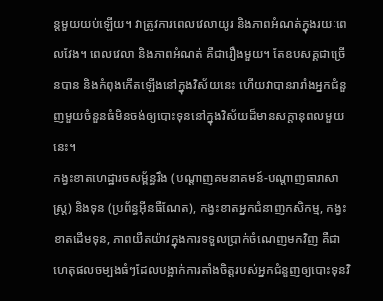ន្តមួយយប់ឡើយ។ វាត្រូវការពេលវេលាយូរ និងភាពអំណត់ក្នុងរយៈពេលវែង។ ពេលវេលា និងភាពអំណត់ គឺជារឿងមួយ។ តែឧបសគ្គជាច្រើនបាន និងកំពុងកើតឡើងនៅក្នុងវិស័យនេះ ហើយវាបានរារាំងអ្នកជំនួញមួយចំនួនធំមិនចង់ឲ្យបោះទុននៅក្នុងវិស័យដ៏មានសក្តានុពលមួយនេះ។
កង្វះខាតហេដ្ឋារចសម្ព័ន្ធរឹង (បណ្តាញគមនាគមន៍-បណ្តាញធារាសាស្ត្រ) និងទុន (ប្រព័ន្ធអ៊ីនធឺណែត), កង្វះខាតអ្នកជំនាញកសិកម្ម, កង្វះខាតដើមទុន, ភាពយឺតយ៉ាវក្នុងការទទួលប្រាក់ចំណេញមកវិញ គឺជាហេតុផលចម្បងធំៗដែលបង្អាក់ការតាំងចិត្តរបស់អ្នកជំនួញឲ្យបោះទុនវិ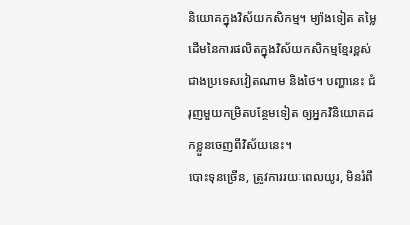និយោគក្នុងវិស័យកសិកម្ម។ ម្យ៉ាងទៀត តម្លៃដើមនៃការផលិតក្នុងវិស័យកសិកម្មខ្មែរខ្ពស់ជាងប្រទេសវៀតណាម និងថៃ។ បញ្ហានេះ ជំរុញមួយកម្រិតបន្ថែមទៀត ឲ្យអ្នកវិនិយោគដកខ្លួនចេញពីវិស័យនេះ។
បោះទុនច្រើន, ត្រូវការរយៈពេលយូរ, មិនរំពឹ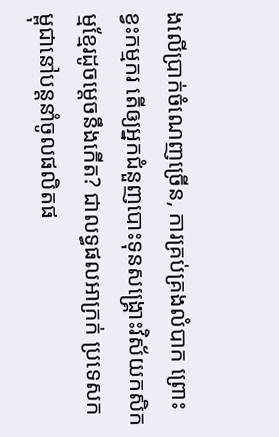ងលើប្រាក់ចំណេញច្រើន, ការគ្រប់គ្រងលំបាក ព្រោះខ្វះកម្មករ តើឲ្យអ្នកជំនួញបោះទុនសង្គ្រោះវិស័យកសិកម្មខ្មែរដូចម្តេចនឹងកើត? ជាលទ្ធផលអាក្រក់ ប្រទេសកម្ពុជានៅបន្តនាំចូលផលិតផ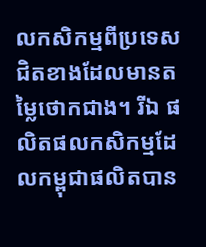លកសិកម្មពីប្រទេសជិតខាងដែលមានតម្លៃថោកជាង។ រីឯ ផលិតផលកសិកម្មដែលកម្ពុជាផលិតបាន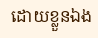ដោយខ្លួនឯង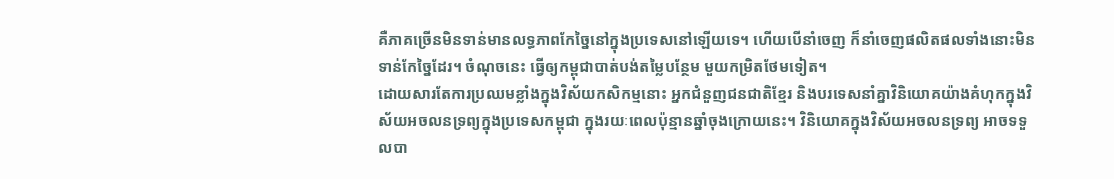គឺភាគច្រើនមិនទាន់មានលទ្ធភាពកែច្នៃនៅក្នុងប្រទេសនៅឡើយទេ។ ហើយបើនាំចេញ ក៏នាំចេញផលិតផលទាំងនោះមិនទាន់កែច្នៃដែរ។ ចំណុចនេះ ធ្វើឲ្យកម្ពុជាបាត់បង់តម្លៃបន្ថែម មួយកម្រិតថែមទៀត។
ដោយសារតែការប្រឈមខ្លាំងក្នុងវិស័យកសិកម្មនោះ អ្នកជំនួញជនជាតិខ្មែរ និងបរទេសនាំគ្នាវិនិយោគយ៉ាងគំហុកក្នុងវិស័យអចលនទ្រព្យក្នុងប្រទេសកម្ពុជា ក្នុងរយៈពេលប៉ុន្មានឆ្នាំចុងក្រោយនេះ។ វិនិយោគក្នុងវិស័យអចលនទ្រព្យ អាចទទួលបា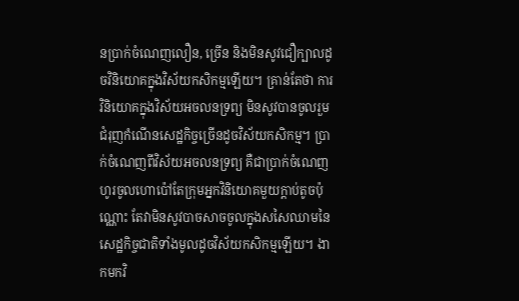នប្រាក់ចំណេញលឿន, ច្រើន និងមិនសូវជឿក្បាលដូចវិនិយោគក្នុងវិស័យកសិកម្មឡើយ។ គ្រាន់តែថា ការវិនិយោគក្នុងវិស័យអចលនទ្រព្យ មិនសូវបានចូលរួមជំរុញកំណើនសេដ្ឋកិច្ចច្រើនដូចវិស័យកសិកម្ម។ ប្រាក់ចំណេញពីវិស័យអចលនទ្រព្យ គឺជាប្រាក់ចំណេញហូរចូលហោប៉ៅតែក្រុមអ្នកវិនិយោគមួយក្តាប់តូចប៉ុណ្ណោះ តែវាមិនសូវបាចសាចចូលក្នុងសសៃឈាមនៃសេដ្ឋកិច្ចជាតិទាំងមូលដូចវិស័យកសិកម្មឡើយ។ ងាកមកវិ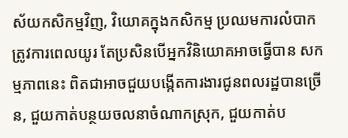ស័យកសិកម្មវិញ, វិយោគក្នុងកសិកម្ម ប្រឈមការលំបាក ត្រូវការពេលយូរ តែប្រសិនបើអ្នកវិនិយោគអាចធ្វើបាន សកម្មភាពនេះ ពិតជាអាចជួយបង្កើតការងារជូនពលរដ្ឋបានច្រើន, ជួយកាត់បន្ថយចលនាចំណាកស្រុក, ជួយកាត់ប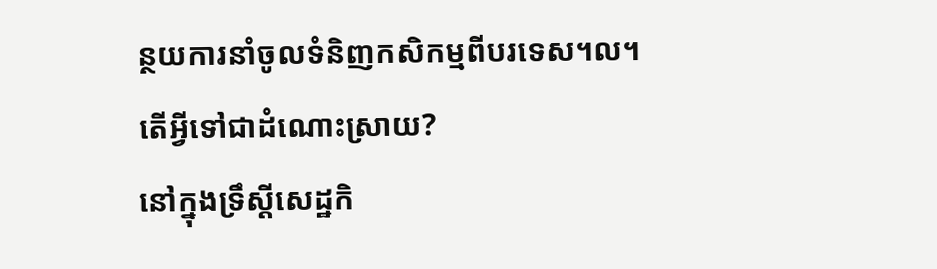ន្ថយការនាំចូលទំនិញកសិកម្មពីបរទេស។ល។
តើអ្វីទៅជាដំណោះស្រាយ?
នៅក្នុងទ្រឹស្តីសេដ្ឋកិ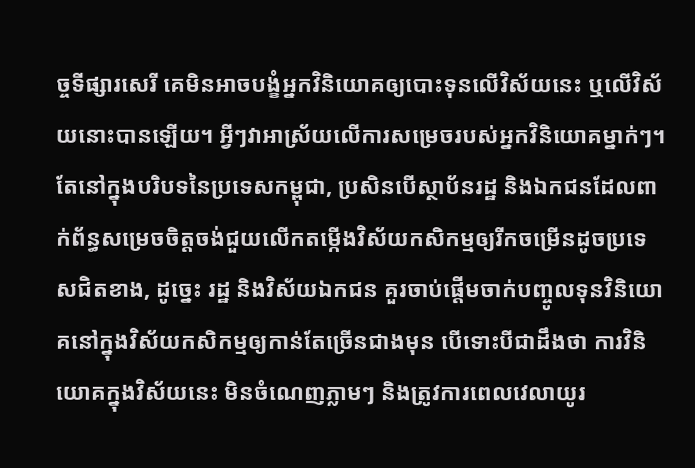ច្ចទីផ្សារសេរី គេមិនអាចបង្ខំអ្នកវិនិយោគឲ្យបោះទុនលើវិស័យនេះ ឬលើវិស័យនោះបានឡើយ។ អ្វីៗវាអាស្រ័យលើការសម្រេចរបស់អ្នកវិនិយោគម្នាក់ៗ។ តែនៅក្នុងបរិបទនៃប្រទេសកម្ពុជា, ប្រសិនបើស្ថាប័នរដ្ឋ និងឯកជនដែលពាក់ព័ន្ធសម្រេចចិត្តចង់ជួយលើកតម្កើងវិស័យកសិកម្មឲ្យរីកចម្រើនដូចប្រទេសជិតខាង, ដូច្នេះ រដ្ឋ និងវិស័យឯកជន គួរចាប់ផ្តើមចាក់បញ្ចូលទុនវិនិយោគនៅក្នុងវិស័យកសិកម្មឲ្យកាន់តែច្រើនជាងមុន បើទោះបីជាដឹងថា ការវិនិយោគក្នុងវិស័យនេះ មិនចំណេញភ្លាមៗ និងត្រូវការពេលវេលាយូរ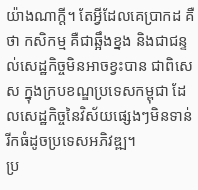យ៉ាងណាក្តី។ តែអ្វីដែលគេប្រាកដ គឺថា កសិកម្ម គឺជាឆ្អឹងខ្នង និងជាជន្ទល់សេដ្ឋកិច្ចមិនអាចខ្វះបាន ជាពិសេស ក្នុងក្របខណ្ឌប្រទេសកម្ពុជា ដែលសេដ្ឋកិច្ចនៃវិស័យផ្សេងៗមិនទាន់រីកធំដូចប្រទេសអភិវឌ្ឍ។
ប្រ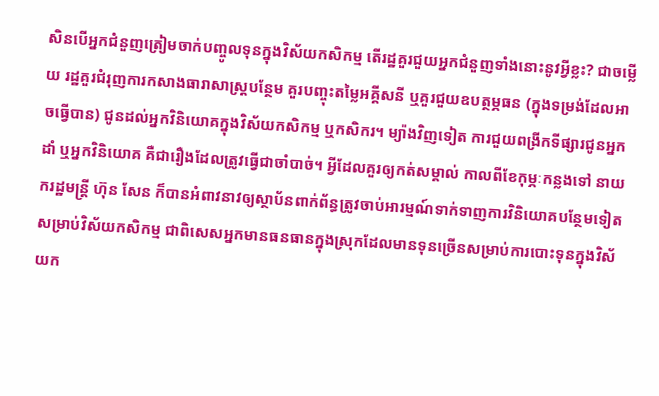សិនបើអ្នកជំនួញត្រៀមចាក់បញ្ចូលទុនក្នុងវិស័យកសិកម្ម តើរដ្ឋគួរជួយអ្នកជំនួញទាំងនោះនូវអ្វីខ្លះ? ជាចម្លើយ រដ្ឋគួរជំរុញការកសាងធារាសាស្ត្របន្ថែម គួរបញ្ចុះតម្លៃអគ្គីសនី ឬគួរជួយឧបត្ថម្ភធន (ក្នុងទម្រង់ដែលអាចធ្វើបាន) ជូនដល់អ្នកវិនិយោគក្នុងវិស័យកសិកម្ម ឬកសិករ។ ម្យ៉ាងវិញទៀត ការជួយពង្រីកទីផ្សារជូនអ្នកដាំ ឬអ្នកវិនិយោគ គឺជារឿងដែលត្រូវធ្វើជាចាំបាច់។ អ្វីដែលគួរឲ្យកត់សម្គាល់ កាលពីខែកុម្ភៈកន្លងទៅ នាយករដ្ឋមន្ត្រី ហ៊ុន សែន ក៏បានអំពាវនាវឲ្យស្ថាប័នពាក់ព័ន្ធត្រូវចាប់អារម្មណ៍ទាក់ទាញការវិនិយោគបន្ថែមទៀតសម្រាប់វិស័យកសិកម្ម ជាពិសេសអ្នកមានធនធានក្នុងស្រុកដែលមានទុនច្រើនសម្រាប់ការបោះទុនក្នុងវិស័យក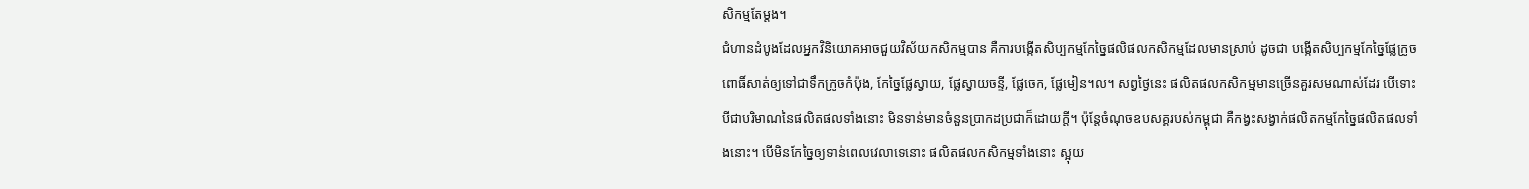សិកម្មតែម្តង។
ជំហានដំបូងដែលអ្នកវិនិយោគអាចជួយវិស័យកសិកម្មបាន គឺការបង្កើតសិប្បកម្មកែច្នៃផលិផលកសិកម្មដែលមានស្រាប់ ដូចជា បង្កើតសិប្បកម្មកែច្នៃផ្លែក្រូចពោធិ៍សាត់ឲ្យទៅជាទឹកក្រូចកំប៉ុង, កែច្នៃផ្លែស្វាយ, ផ្លែស្វាយចន្ទី, ផ្លែចេក, ផ្លែមៀន។ល។ សព្វថ្ងៃនេះ ផលិតផលកសិកម្មមានច្រើនគួរសមណាស់ដែរ បើទោះបីជាបរិមាណនៃផលិតផលទាំងនោះ មិនទាន់មានចំនួនប្រាកដប្រជាក៏ដោយក្តី។ ប៉ុន្តែចំណុចឧបសគ្គរបស់កម្ពុជា គឺកង្វះសង្វាក់ផលិតកម្មកែច្នៃផលិតផលទាំងនោះ។ បើមិនកែច្នៃឲ្យទាន់ពេលវេលាទេនោះ ផលិតផលកសិកម្មទាំងនោះ ស្អុយ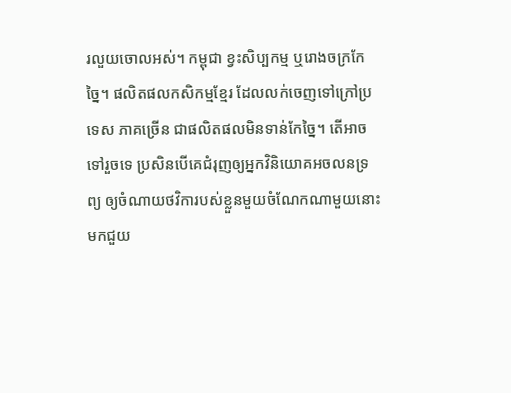រលួយចោលអស់។ កម្ពុជា ខ្វះសិប្បកម្ម ឬរោងចក្រកែច្នៃ។ ផលិតផលកសិកម្មខ្មែរ ដែលលក់ចេញទៅក្រៅប្រទេស ភាគច្រើន ជាផលិតផលមិនទាន់កែច្នៃ។ តើអាចទៅរួចទេ ប្រសិនបើគេជំរុញឲ្យអ្នកវិនិយោគអចលនទ្រព្យ ឲ្យចំណាយថវិការបស់ខ្លួនមួយចំណែកណាមួយនោះ មកជួយ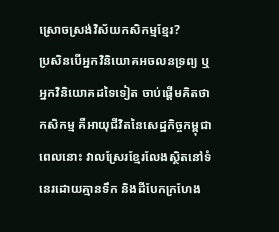ស្រោចស្រង់វិស័យកសិកម្មខ្មែរ?
ប្រសិនបើអ្នកវិនិយោគអចលនទ្រព្យ ឬអ្នកវិនិយោគដទៃទៀត ចាប់ផ្តើមគិតថា កសិកម្ម គឺអាយុជីវិតនៃសេដ្ឋកិច្ចកម្ពុជា ពេលនោះ វាលស្រែរខ្មែរលែងស្ថិតនៅទំនេរដោយគ្មានទឹក និងដីបែកក្រហែង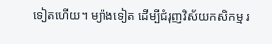ទៀតហើយ។ ម្យ៉ាងទៀត ដើម្បីជំរុញវិស័យកសិកម្ម រ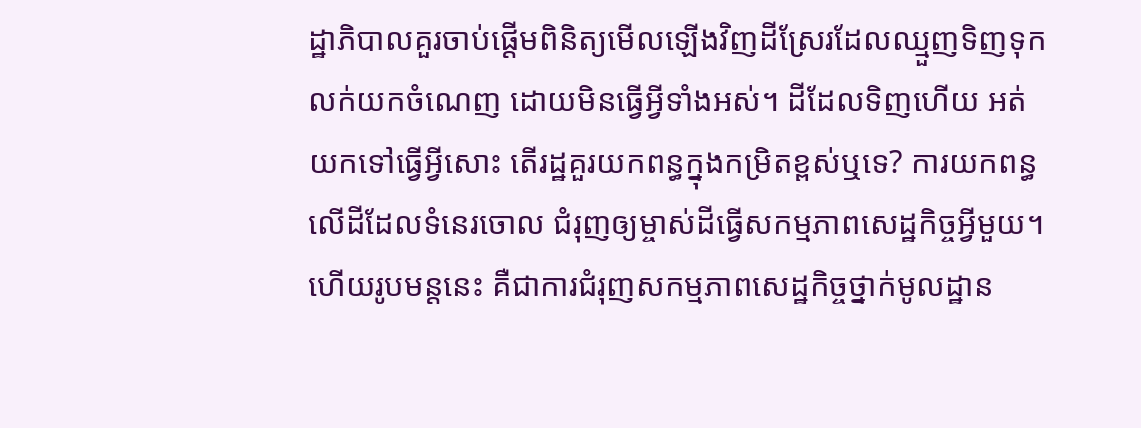ដ្ឋាភិបាលគួរចាប់ផ្តើមពិនិត្យមើលឡើងវិញដីស្រែរដែលឈ្មួញទិញទុកលក់យកចំណេញ ដោយមិនធ្វើអ្វីទាំងអស់។ ដីដែលទិញហើយ អត់យកទៅធ្វើអ្វីសោះ តើរដ្ឋគួរយកពន្ធក្នុងកម្រិតខ្ពស់ឬទេ? ការយកពន្ធលើដីដែលទំនេរចោល ជំរុញឲ្យម្ចាស់ដីធ្វើសកម្មភាពសេដ្ឋកិច្ចអ្វីមួយ។ ហើយរូបមន្តនេះ គឺជាការជំរុញសកម្មភាពសេដ្ឋកិច្ចថ្នាក់មូលដ្ឋាន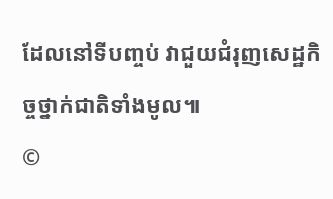ដែលនៅទីបញ្ចប់ វាជួយជំរុញសេដ្ឋកិច្ចថ្នាក់ជាតិទាំងមូល៕
©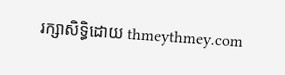រក្សាសិទ្ធិដោយ thmeythmey.com